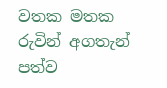වතක මතක
රුවින් අගතැන් පත්ව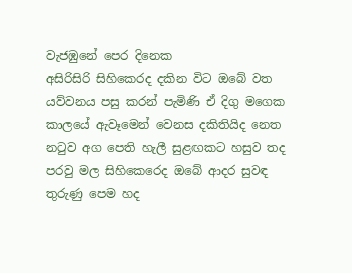වැජඹුනේ පෙර දිනෙක
අසිරිසිරි සිහිකෙරද දකින විට ඔබේ වත
යව්වනය පසු කරන් පැමිණි ඒ දිගු මගෙක
කාලයේ ඇවෑමෙන් වෙනස දකිතියිද නෙත
නටුව අග පෙති හැලී සුළඟකට හසුව තද
පරවු මල සිහිකෙරෙද ඔබේ ආදර සුවඳ
තුරුණු පෙම හද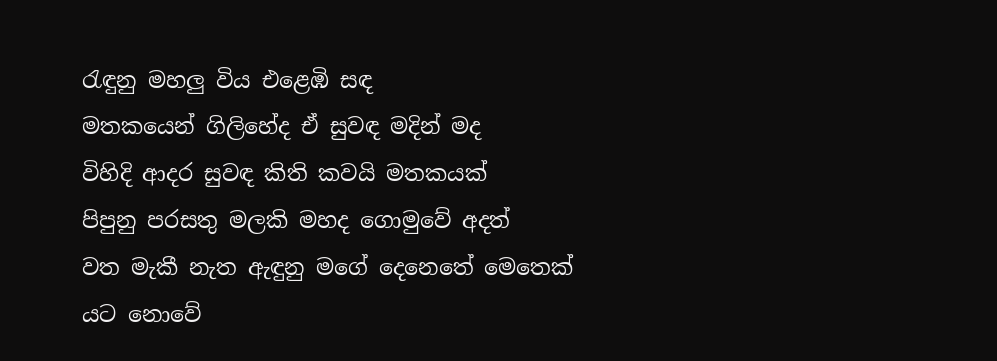රැඳුනු මහලු විය එළෙඹි සඳ
මතකයෙන් ගිලිහේද ඒ සුවඳ මදින් මද
විහිදි ආදර සුවඳ කිති කවයි මතකයක්
පිපුනු පරසතු මලකි මහද ගොමුවේ අදත්
වත මැකී නැත ඇඳුනු මගේ දෙනෙතේ මෙතෙක්
යට නොවේ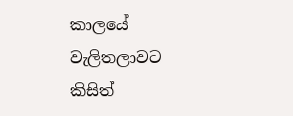කාලයේ වැලිතලාවට කිසිත්